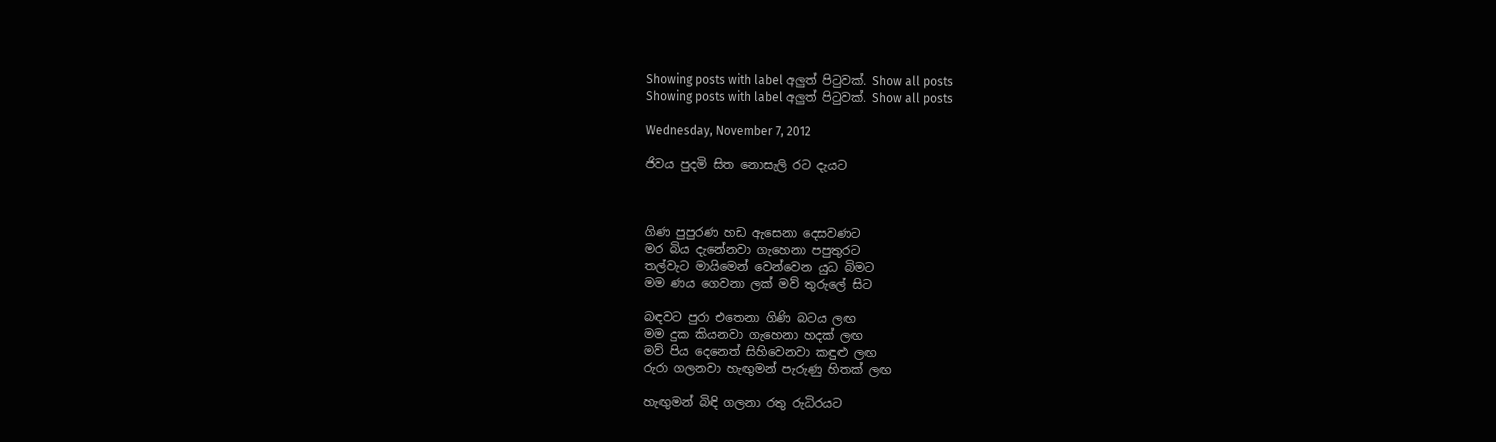Showing posts with label අලුත් පිටුවක්. Show all posts
Showing posts with label අලුත් පිටුවක්. Show all posts

Wednesday, November 7, 2012

ජිවය පුදමි සිත නොසැලි රට දැයට



ගිණ පුපුරණ හඩ ඇසෙනා දෙසවණට
මර බිය දැනේනවා ගැහෙනා පපුතුරට
තල්වැට මායිමෙන් වෙන්වෙන යුධ බිමට
මම ණය ගෙවනා ලක් මව් තුරුලේ සිට

බඳවට පුරා එතෙනා ගිණි බටය ලඟ
මම දුක කියනවා ගැහෙනා හදක් ලඟ
මව් පිය දෙනෙත් සිහිවෙනවා කඳුළු ලඟ
රුරා ගලනවා හැඟුමන් පැරුණු හිතක් ලඟ

හැඟුමන් බිඳි ගලනා රතු රුධිරයට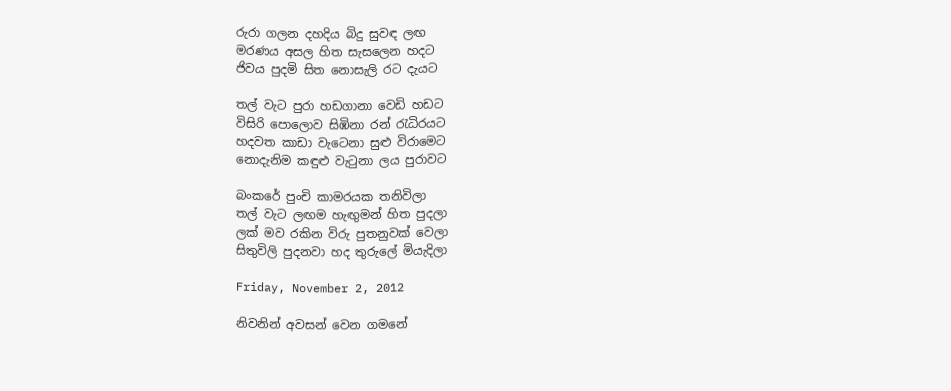රුරා ගලන දහදිය බිදු සුවඳ ලඟ
මරණය අසල හිත සැසලෙන හදට
ජිවය පුදමි සිත නොසැලි රට දැයට

තල් වැට පුරා හඩගානා වෙඩි හඩට
විසිරි පොලොව සිඹිනා රන් රැධිරයට
හදවත කාඩා වැටෙනා සුළු විරාමෙට
නොදැනිම කඳුළු වැටුනා ලය පුරාවට

බංකරේ පුංචි කාමරයක තනිවිලා
තල් වැට ලඟම හැඟුමන් හිත පුදලා
ලක් මව රකින විරු පුතනුවක් වෙලා
සිතුවිලි පුදනවා හද තුරුලේ මියැදිලා

Friday, November 2, 2012

නිවනින් අවසන් වෙන ගමනේ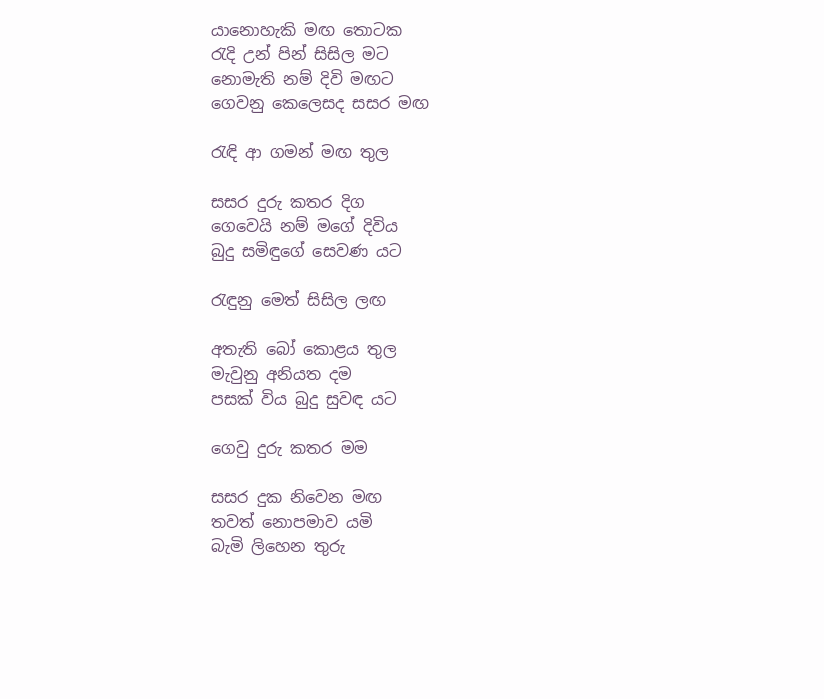යානොහැකි මඟ තොටක
රැදි උන් පින් සිසිල මට
නොමැති නම් දිවි මඟට
ගෙවනු කෙලෙසද සසර මඟ

රැඳි ආ ගමන් මඟ තුල

සසර දුරු කතර දිග
ගෙවෙයි නම් මගේ දිවිය
බුදු සමිඳුගේ සෙවණ යට

රැඳුනු මෙත් සිසිල ලඟ

අතැති බෝ කොළය තුල
මැවුනු අනියත දම
පසක් විය බුදු සුවඳ යට

ගෙවු දුරු කතර මම

සසර දුක නිවෙන මඟ
තවත් නොපමාව යමි
බැමි ලිහෙන තුරු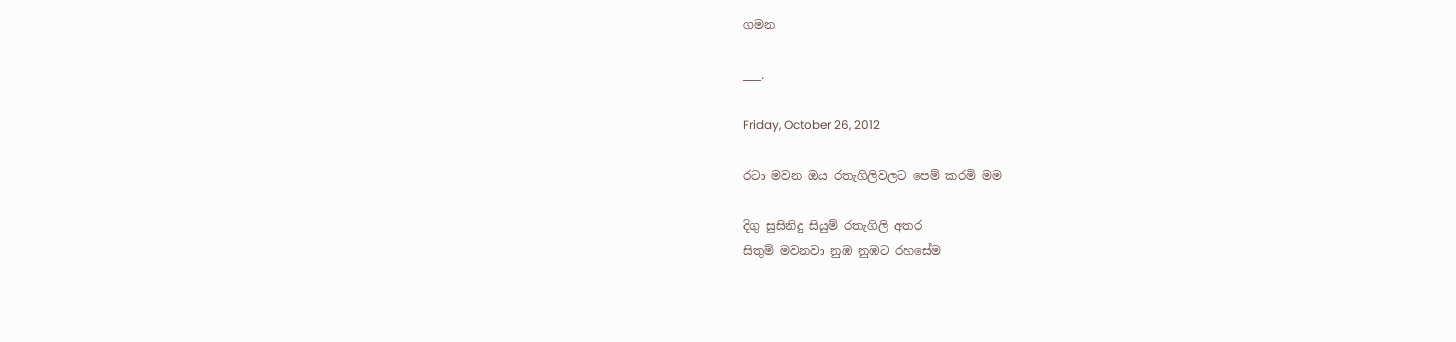ගමන

___.

Friday, October 26, 2012

රටා මවන ඔය රතැගිලිවලට පෙම් කරමි මම

දිගු සුසිනිදු සියුම් රතැගිලි අතර
සිතුම් මවනවා නුඹ නුඹට රහසේම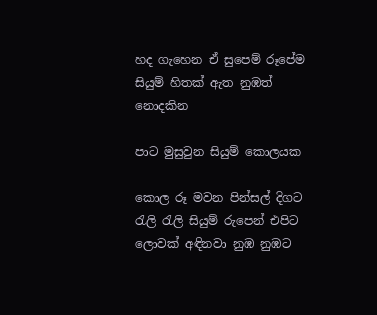හද ගැහෙන ඒ සුපෙම් රූපේම
සියුම් හිතක් ඇත නුඹත් නොදකින

පාට මුසුවුන සියුම් කොලයක

කොල රූ මවන පින්සල් දිගට
රැලි රැලි සියුම් රුපෙන් එපිට
ලොවක් අඳිනවා නුඹ නුඹට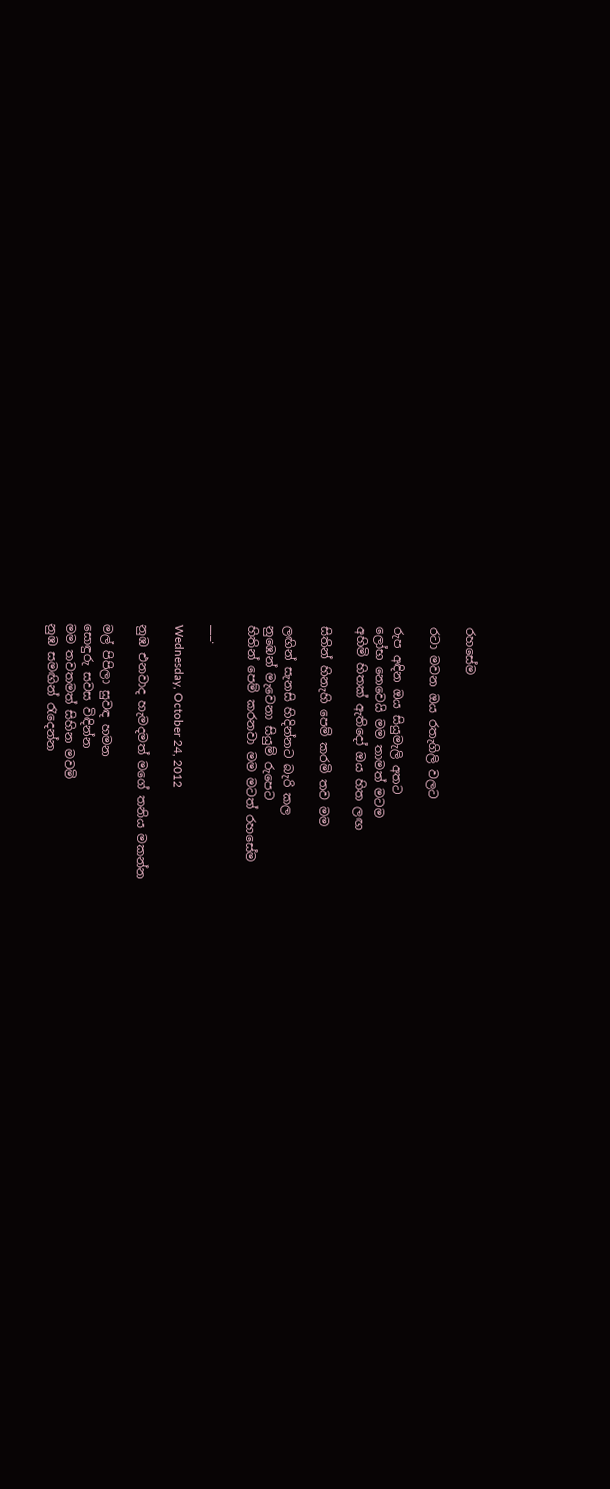රහසේම

රටා මවන ඔය රතැගිලි වලට

රුප අඳින ඔය සියුමැලි අතට
ලෝභ නෙවෙයි මම තාමත් මටම
අහිමි හිතක් ඇතිදෝ ඔය හිත ලඟ

සිතින් හිනැහි පෙම් කරමි තව මම

ලඟින් සැනසි හිදින්නට බැරි කල
නුඹෙන් මැවෙනා සියුම් රුපෙට
හිතින් පෙම් කරනවා මම මටත් රහසේම

___.

Wednesday, October 24, 2012

නුඹ එනවාද හැමදමත් මගේ තනිය මකන්න

මල් පිපිලා සුවඳ හමන
සොඳුරු සවස විඳින්න
මම තවතමත් සිහින මවමි
නුඹ සමඟින් රැදෙන්න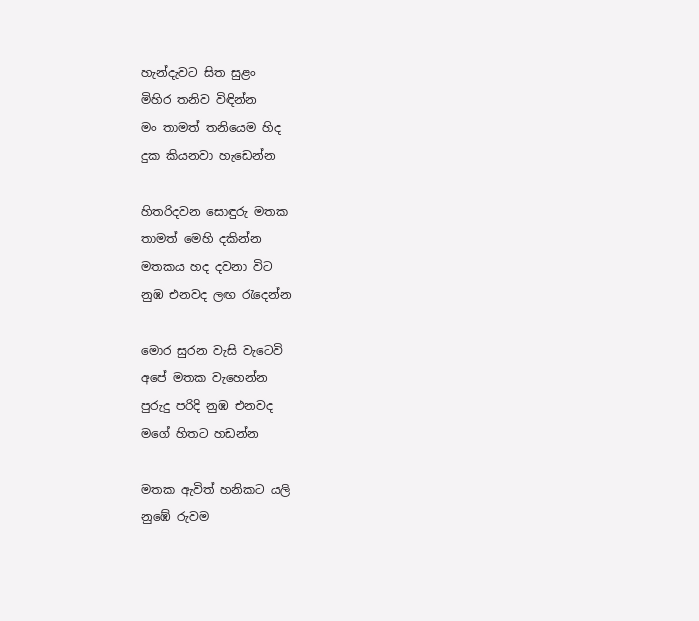හැන්දැවට සිත සුළං
මිහිර තනිව විඳින්න
මං තාමත් තනියෙම හිද
දුක කියනවා හැඩෙන්න

හිතරිදවන සොඳුරු මතක
තාමත් මෙහි දකින්න
මතකය හද දවනා විට
නුඹ එනවද ලඟ රැදෙන්න

මොර සුරන වැසි වැටෙවි
අපේ මතක වැහෙන්න
පුරුදු පරිදි නුඹ එනවද
මගේ හිතට හඩන්න

මතක ඇවිත් හනිකට යලි
නුඹේ රුවම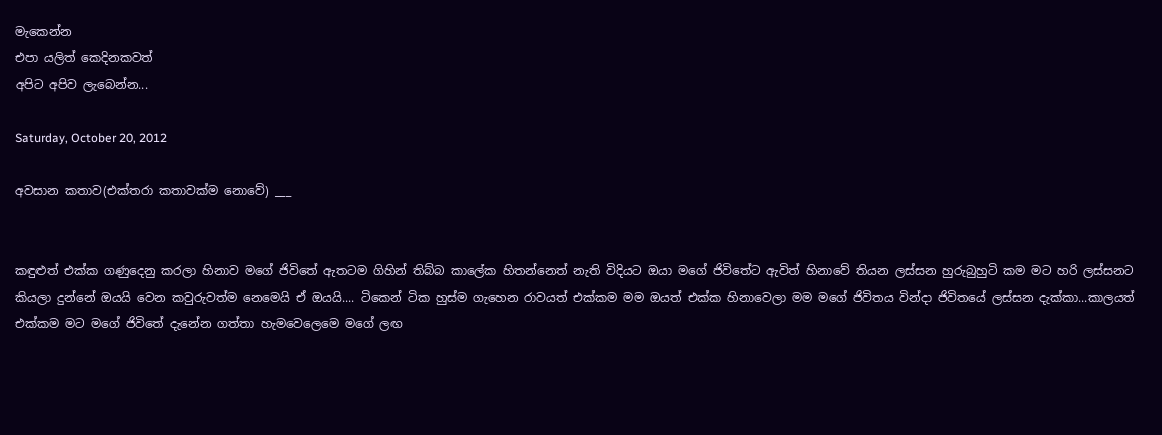මැකෙන්න
එපා යලිත් කෙදිනකවත්
අපිට අපිව ලැබෙන්න...

Saturday, October 20, 2012

අවසාන කතාව(එක්තරා කතාවක්ම නොවේ) ___


කඳුළුත් එක්ක ගණුදෙනු කරලා හිනාව මගේ ජිවිතේ ඇතටම ගිහින් තිබ්බ කාලේක හිතන්නෙත් නැති විදියට ඔයා මගේ ජිවිතේට ඇවිත් හිනාවේ තියන ලස්සන හුරුබුහුටි කම මට හරි ලස්සනට කියලා දුන්නේ ඔයයි වෙන කවුරුවත්ම නෙමෙයි ඒ ඔයයි.... ටිකෙන් ටික හුස්ම ගැහෙන රාවයත් එක්කම මම ඔයත් එක්ක හිනාවෙලා මම මගේ ජිවිතය වින්දා ජිවිතයේ ලස්සන දැක්කා...කාලයත් එක්කම මට මගේ ජිවිතේ දැනේන ගත්තා හැමවෙලෙමෙ මගේ ලඟ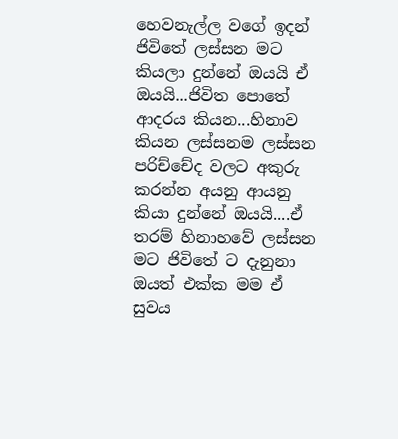හෙවනැල්ල වගේ ඉදන් ජිවිතේ ලස්සන මට කියලා දුන්නේ ඔයයි ඒ ඔයයි...ජිවිත පොතේ ආදරය කියන...හිනාව කියන ලස්සනම ලස්සන පරිච්චේද වලට අකුරු කරන්න අයනු ආයනු කියා දුන්නේ ඔයයි....ඒ තරම් හිනාහවේ ලස්සන මට ජිවිතේ ට දැනුනා ඔයත් එක්ක මම ඒ සුවය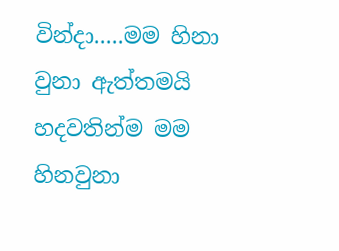වින්දා.....මම හිනා වුනා ඇත්තමයි හදවතින්ම මම හිනවුනා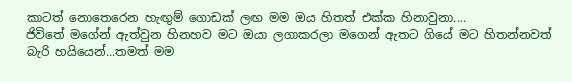කාටත් නොතෙරෙන හැඟුම් ගොඩක් ලඟ මම ඔය හිතත් එක්ක හිනාවුනා....
ජිවිතේ මගේන් ඇත්වුන හිනහව මට ඔයා ලගාකරලා මගෙන් ඇතට ගියේ මට හිතන්නවත් බැරි හයියෙන්...තමත් මම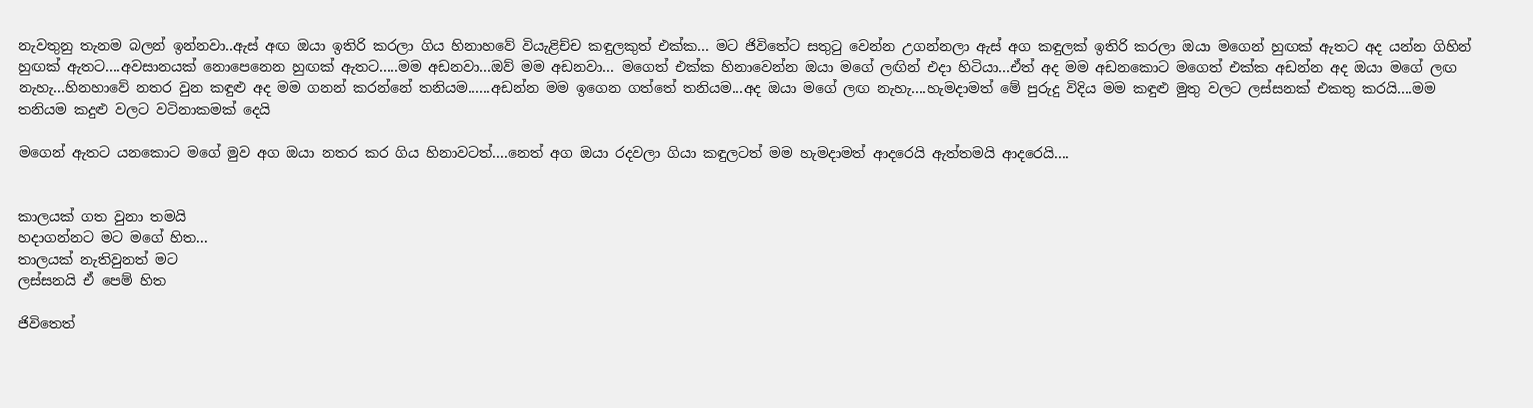නැවතුනු තැනම බලන් ඉන්නවා..ඇස් අඟ ඔයා ඉතිරි කරලා ගිය හිනාහවේ වියැළිච්ච කඳුලකුත් එක්ක... මට ජිවිතේට සතුටු වෙන්න උගන්නලා ඇස් අග කඳුලක් ඉතිරි කරලා ඔයා මගෙන් හුඟක් ඇතට අද යන්න ගිහින් හුඟක් ඇතට....අවසානයක් නොපෙනෙන හුඟක් ඇතට.....මම අඩනවා...ඔව් මම අඩනවා... මගෙත් එක්ක හිනාවෙන්න ඔයා මගේ ලඟින් එදා හිටියා...ඒත් අද මම අඩනකොට මගෙත් එක්ක අඩන්න අද ඔයා මගේ ලඟ නැහැ...හිනහාවේ නතර වුන කඳුළු අද මම ගනන් කරන්නේ තනියම......අඩන්න මම ඉගෙන ගත්තේ තනියම...අද ඔයා මගේ ලඟ නැහැ....හැමදාමත් මේ පුරුදු විදිය මම කඳුළු මුතු වලට ලස්සනක් එකතු කරයි....මම තනියම කදුළු වලට වටිනාකමක් දෙයි

මගෙන් ඇතට යනකොට මගේ මුව අග ඔයා නතර කර ගිය හිනාවටත්....නෙත් අග ඔයා රදවලා ගියා කඳුලටත් මම හැමදාමත් ආදරෙයි ඇත්තමයි ආදරෙයි....


කාලයක් ගත වුනා තමයි
හදාගන්නට මට මගේ හිත...
තාලයක් නැතිවුනත් මට
ලස්සනයි ඒ පෙම් හිත

ජිවිතෙත්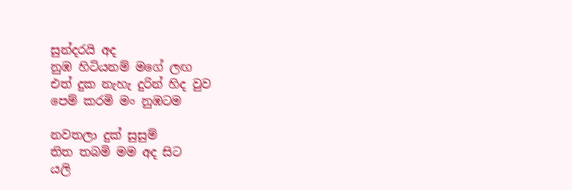සුන්දරයි අද
නුඹ හිටියනම් මගේ ලඟ
එත් දුක නැහැ දුරින් හිද වුව
පෙම් කරමි මං නුඹටම

නවතලා දුක් සුසුම්
තිත තබමි මම අද සිට
යලි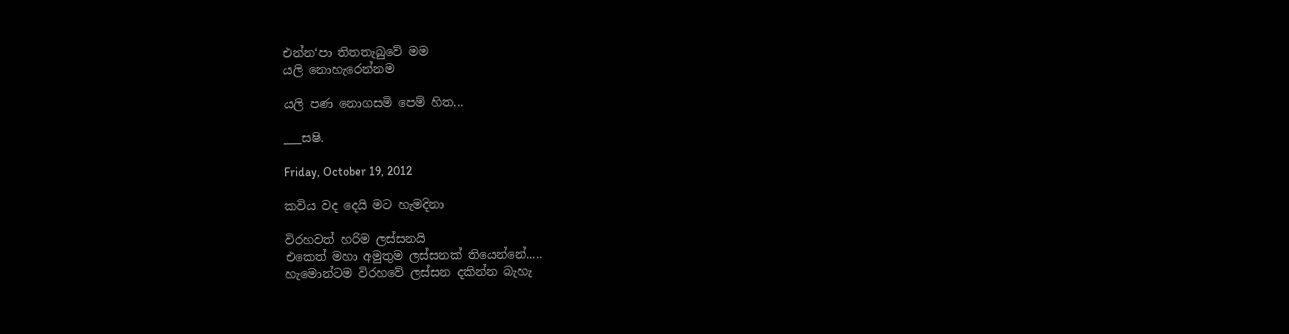එන්න‘පා තිතතැබුවේ මම
යලි නොහැරෙන්නම

යලි පණ නොගසමි පෙම් හිත...

___සෂි.

Friday, October 19, 2012

කවිය වද දෙයි මට හැමදිනා

විරහවත් හරිම ලස්සනයි
එකෙත් මහා අමුතුම ලස්සනක් තියෙන්නේ.....
හැමොන්ටම විරහවේ ලස්සන දකින්න බැහැ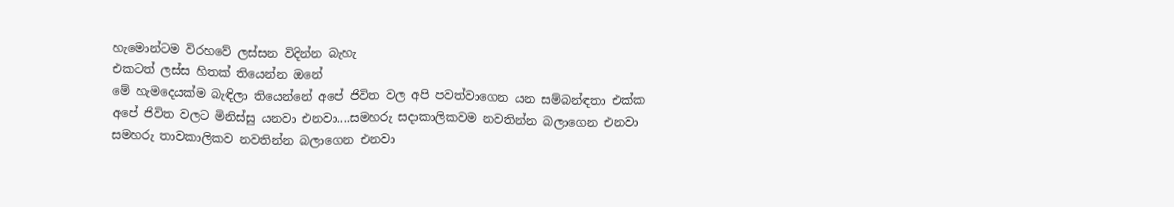හැමොන්ටම විරහවේ ලස්සන විදින්න බැහැ
එකටත් ලස්ස හිතක් තියෙන්න ඔනේ
මේ හැමදෙයක්ම බැඳිලා තියෙන්නේ අපේ ජිවිත වල අපි පවත්වාගෙන යන සම්බන්ඳතා එක්ක
අපේ ජිවිත වලට මිනිස්සු යනවා එනවා....සමහරු සදාකාලිකවම නවතින්න බලාගෙන එනවා
සමහරු තාවකාලිකව නවතින්න බලාගෙන එනවා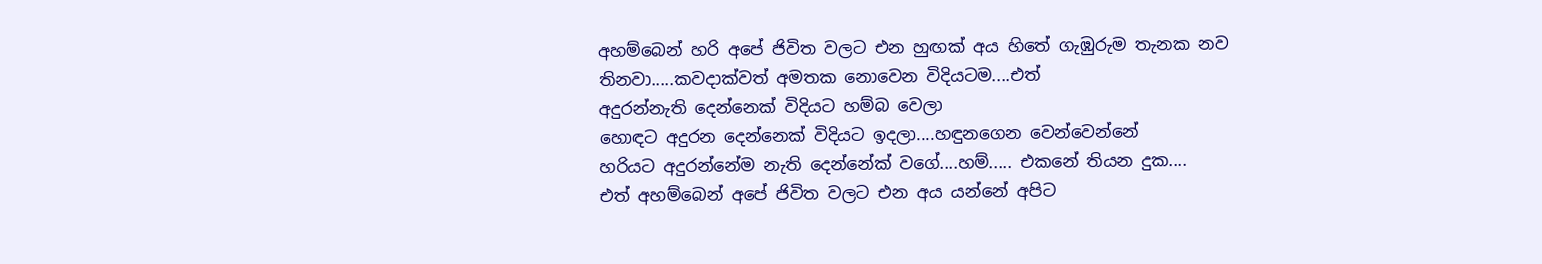අහම්බෙන් හරි අපේ ජිවිත වලට එන හුඟක් අය හිතේ ගැඹුරුම තැනක නව
තිනවා.....කවදාක්වත් අමතක නොවෙන විදියටම....එත්
අදුරන්නැති දෙන්නෙක් විදියට හම්බ වෙලා
හොඳට අදුරන දෙන්නෙක් විදියට ඉදලා....හඳුනගෙන වෙන්වෙන්නේ
හරියට අදුරන්නේම නැති දෙන්නේක් වගේ....හම්..... එකනේ තියන දුක....
එත් අහම්බෙන් අපේ ජිවිත වලට එන අය යන්නේ අපිට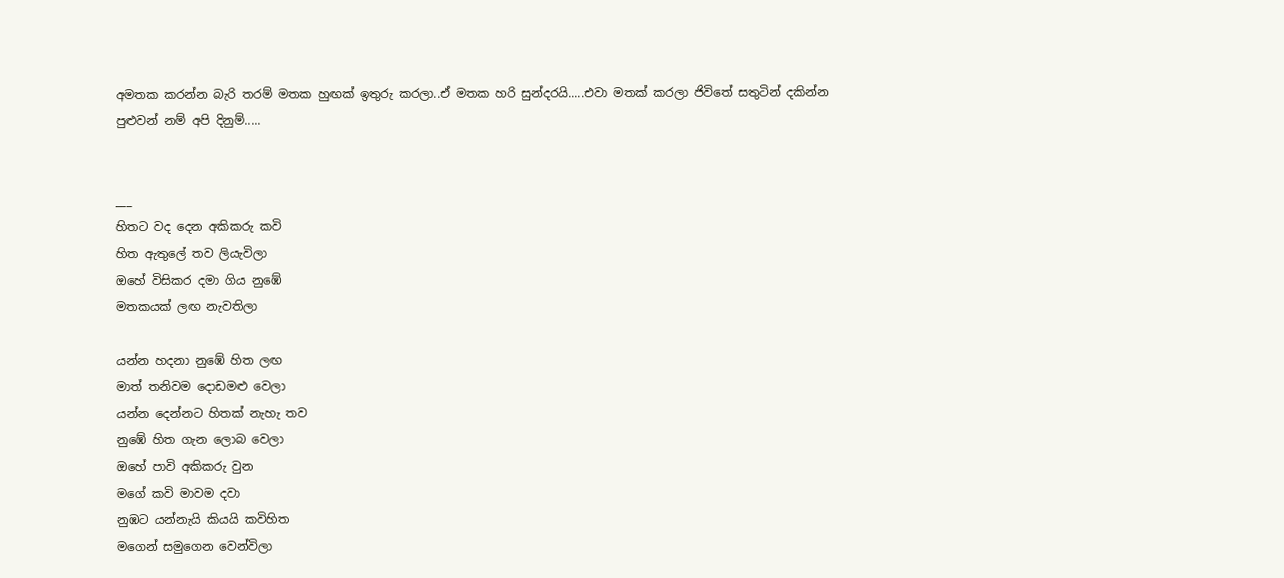අමතක කරන්න බැරි තරම් මතක හුඟක් ඉතුරු කරලා..ඒ මතක හරි සුන්දරයි.....එවා මතක් කරලා ජිවිතේ සතුටින් දකින්න පුළුවන් නම් අපි දිනුම්.....


___
හිතට වද දෙන අකිකරු කවි
හිත ඇතුලේ තව ලියැවිලා
ඔහේ විසිකර දමා ගිය නුඹේ
මතකයක් ලඟ නැවතිලා

යන්න හදනා නුඹේ හිත ලඟ
මාත් තනිවම දොඩමළු වෙලා
යන්න දෙන්නට හිතක් නැහැ තව
නුඹේ හිත ගැන ලොබ වෙලා
ඔහේ පාවි අකිකරු වුන
මගේ කවි මාවම දවා
නුඹට යන්නැයි කියයි කවිහිත
මගෙන් සමුගෙන වෙන්විලා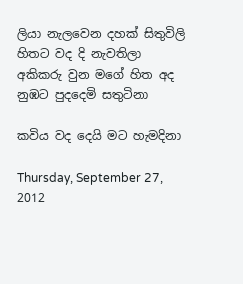ලියා නැලවෙන දහක් සිතුවිලි
හිතට වද දි නැවතිලා
අකිකරු වුන මගේ හිත අද
නුඹට පුදදෙමි සතුටිනා

කවිය වද දෙයි මට හැමදිනා

Thursday, September 27, 2012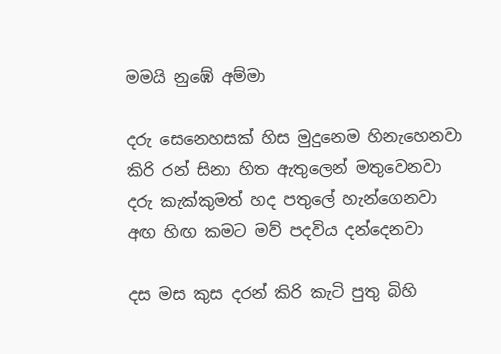මමයි නුඹේ අම්මා

දරු සෙනෙහසක් හිස මුදුනෙම හිනැහෙනවා
කිරි රන් සිනා හිත ඇතුලෙන් මතුවෙනවා
දරු කැක්කුමත් හද පතුලේ හැන්ගෙනවා
අඟ හිඟ කමට මව් පදවිය දන්දෙනවා

දස මස කුස දරන් කිරි කැටි පුතු බිහි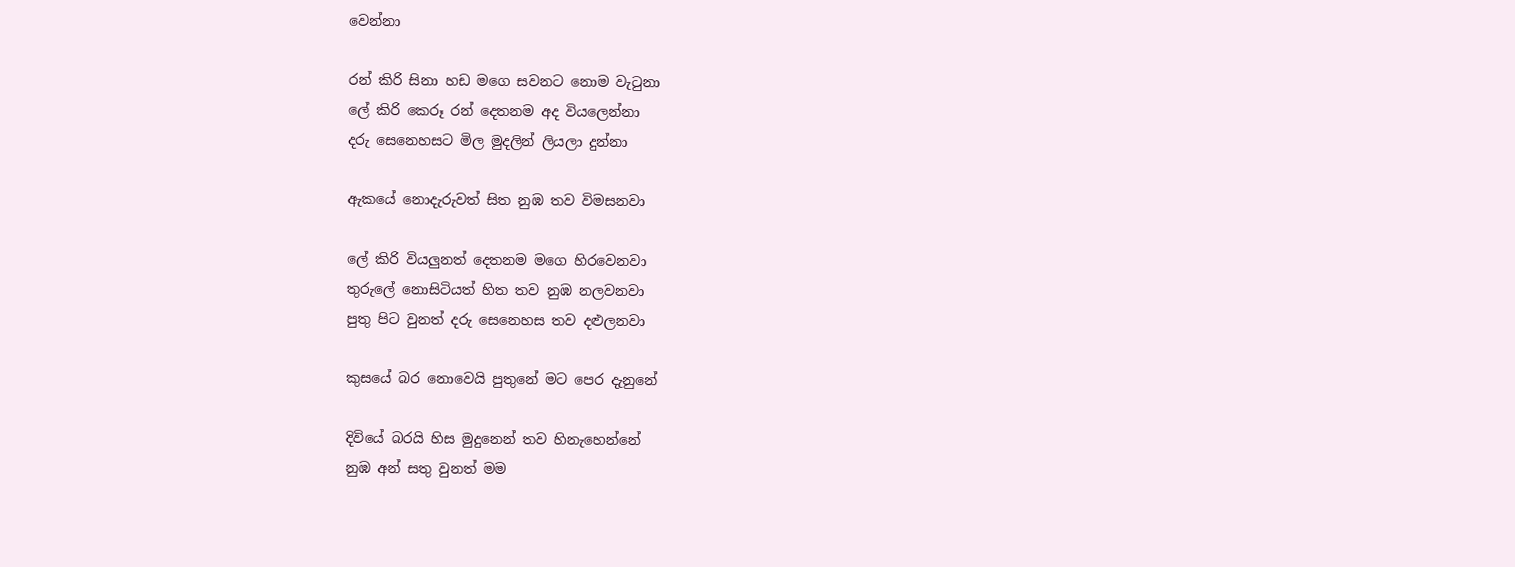වෙන්නා

රන් කිරි සිනා හඩ මගෙ සවනට නොම වැටුනා
ලේ කිරි කෙරූ රන් දෙතනම අද වියලෙන්නා
දරු සෙනෙහසට මිල මුදලින් ලියලා දුන්නා

ඇකයේ නොදැරුවත් සිත නුඹ තව විමසනවා

ලේ කිරි වියලුනත් දෙතනම මගෙ හිරවෙනවා
තුරුලේ නොසිටියත් හිත තව නුඹ නලවනවා
පුතු පිට වුනත් දරු සෙනෙහස තව දළුලනවා

කුසයේ බර නොවෙයි පුතුනේ මට පෙර දැනුනේ

දිවියේ බරයි හිස මුදුනෙන් තව හිනැහෙන්නේ
නුඹ අන් සතු වුනත් මම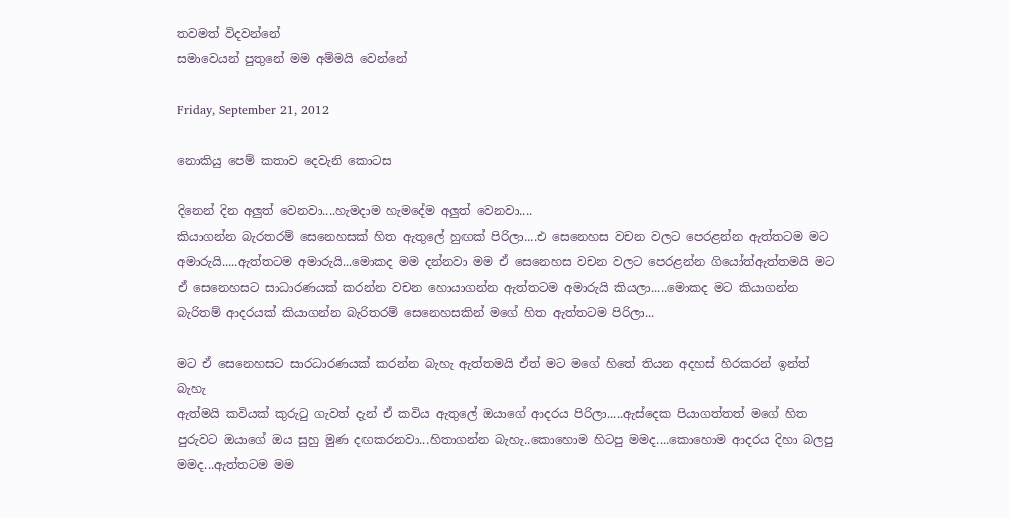තවමත් විදවන්නේ
සමාවෙයන් පුතුනේ මම අම්මයි වෙන්නේ

Friday, September 21, 2012

නොකියු පෙම් කතාව දෙවැනි කොටස

දිනෙන් දින අලුත් වෙනවා....හැමදාම හැමදේම අලුත් වෙනවා....
කියාගන්න බැරතරම් සෙනෙහසක් හිත ඇතුලේ හුඟක් පිරිලා....එ සෙනෙහස වචන වලට පෙරළන්න ඇත්තටම මට අමාරුයි.....ඇත්තටම අමාරුයි...මොකද මම දන්නවා මම ඒ සෙනෙහස වචන වලට පෙරළන්න ගියෝත්ඇත්තමයි මට ඒ සෙනෙහසට සාධාරණයක් කරන්න වචන හොයාගන්න ඇත්තටම අමාරුයි කියලා.....මොකද මට කියාගන්න බැරිතම් ආදරයක් කියාගන්න බැරිතරම් සෙනෙහසකින් මගේ හිත ඇත්තටම පිරිලා...

මට ඒ සෙනෙහසට සාරධාරණයක් කරන්න බැහැ ඇත්තමයි ඒත් මට මගේ හිතේ තියන අදහස් හිරකරන් ඉන්ත් බැහැ
ඇත්මයි කවියක් කුරුටු ගැවත් දැන් ඒ කවිය ඇතුලේ ඔයාගේ ආදරය පිරිලා.....ඇස්දෙක පියාගත්තත් මගේ හිත පුරුවට ඔයාගේ ඔය සුහු මුණ දඟකරනවා...හිතාගන්න බැහැ..කොහොම හිටපු මමද....කොහොම ආදරය දිහා බලපු මමද...ඇත්තටම මම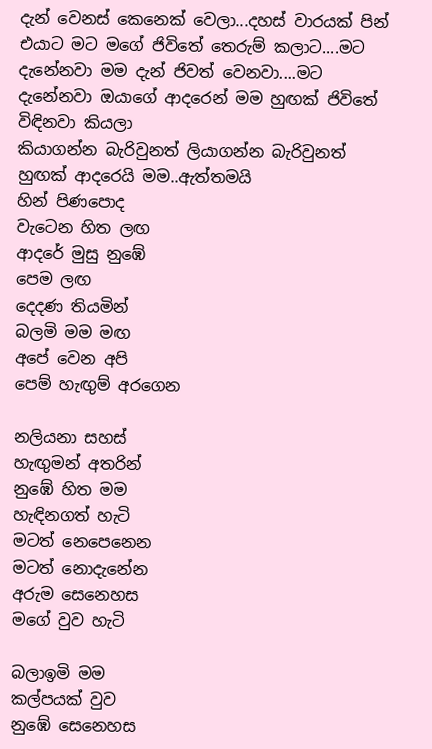දැන් වෙනස් කෙනෙක් වෙලා...දහස් වාරයක් පින් එයාට මට මගේ ජිවිතේ තෙරුම් කලාට....මට දැනේනවා මම දැන් ජිවත් වෙනවා....මට දැනේනවා ඔයාගේ ආදරෙන් මම හුඟක් ජිවිතේ විඳිනවා කියලා
කියාගන්න බැරිවුනත් ලියාගන්න බැරිවුනත් හුඟක් ආදරෙයි මම..ඇත්තමයි
හින් පිණපොද
වැටෙන හිත ලඟ
ආදරේ මුසු නුඹේ
පෙම ලඟ
දෙදණ තියමින්
බලමි මම මඟ
අපේ වෙන අපි
පෙම් හැඟුම් අරගෙන

නලියනා සහස්
හැඟුමන් අතරින්
නුඹේ හිත මම
හැඳිනගත් හැටි
මටත් නෙපෙනෙන
මටත් නොදැනේන
අරුම සෙනෙහස
මගේ වුව හැටි

බලාඉමි මම
කල්පයක් වුව
නුඹේ සෙනෙහස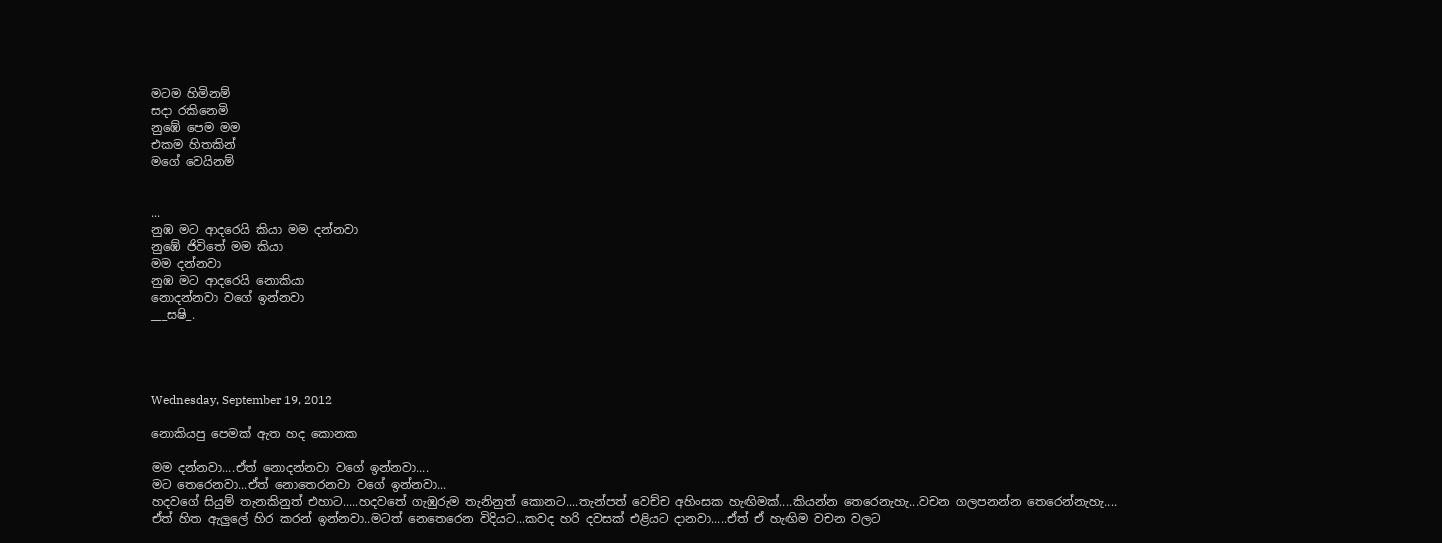මටම හිමිනම්
සදා රකිනෙමි
නුඹේ පෙම මම
එකම හිතකින්
මගේ වෙයිනම්


...
නුඹ මට ආදරෙයි කියා මම දන්නවා
නුඹේ ජිවිතේ මම කියා
මම දන්නවා
නුඹ මට ආදරෙයි නොකියා
නොදන්නවා වගේ ඉන්නවා
___සෂි_.




Wednesday, September 19, 2012

නොකියපු පෙමක් ඇත හද කොනක

මම දන්නවා....ඒත් නොදන්නවා වගේ ඉන්නවා....
මට තෙරෙනවා...ඒත් නොතෙරනවා වගේ ඉන්නවා...
හදවගේ සියුම් තැනකිනුත් එහාට.....හදවතේ ගැඹුරුම තැනිනුත් කොනට....තැන්පත් වෙච්ච අහිංසක හැඟිමක්....කියන්න තෙරෙනැහැ...වචන ගලපනන්න තෙරෙන්නැහැ....
ඒත් හිත ඇලුලේ හිර කරන් ඉන්නවා..මටත් නෙතෙරෙන විදියට...කවද හරි දවසක් එළියට දානවා.....ඒත් ඒ හැඟිම වචන වලට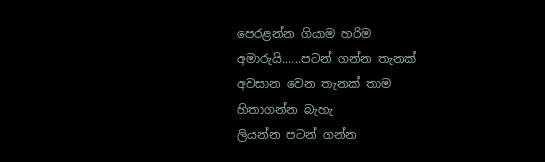පෙරළන්න ගියාම හරිම අමාරුයි......පටන් ගන්න තැනක් අවසාන වෙන තැනක් තාම හිතාගන්න බැහැ
ලියන්න පටන් ගන්න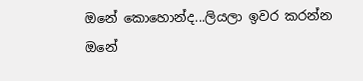ඔනේ කොහොන්ද...ලියලා ඉවර කරන්න ඔනේ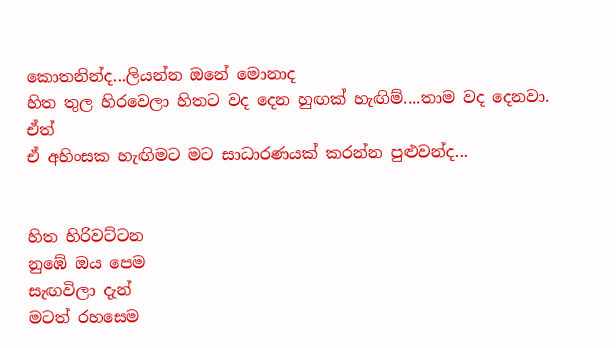කොතනින්ද...ලියන්න ඔනේ මොනාද‍
හිත තුල හිරවෙලා හිතට වද දෙන හුඟක් හැඟිම්....තාම වද දෙනවා.
ඒත්
ඒ අහිංසක හැඟිමට මට සාධාරණයක් කරන්න පුළුවන්ද...


හිත හිරිවට්ටන
නුඹේ ඔය පෙම
සැඟවිලා දැන්
මටත් රහසෙම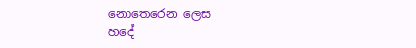නොතෙරෙන ලෙස
හදේ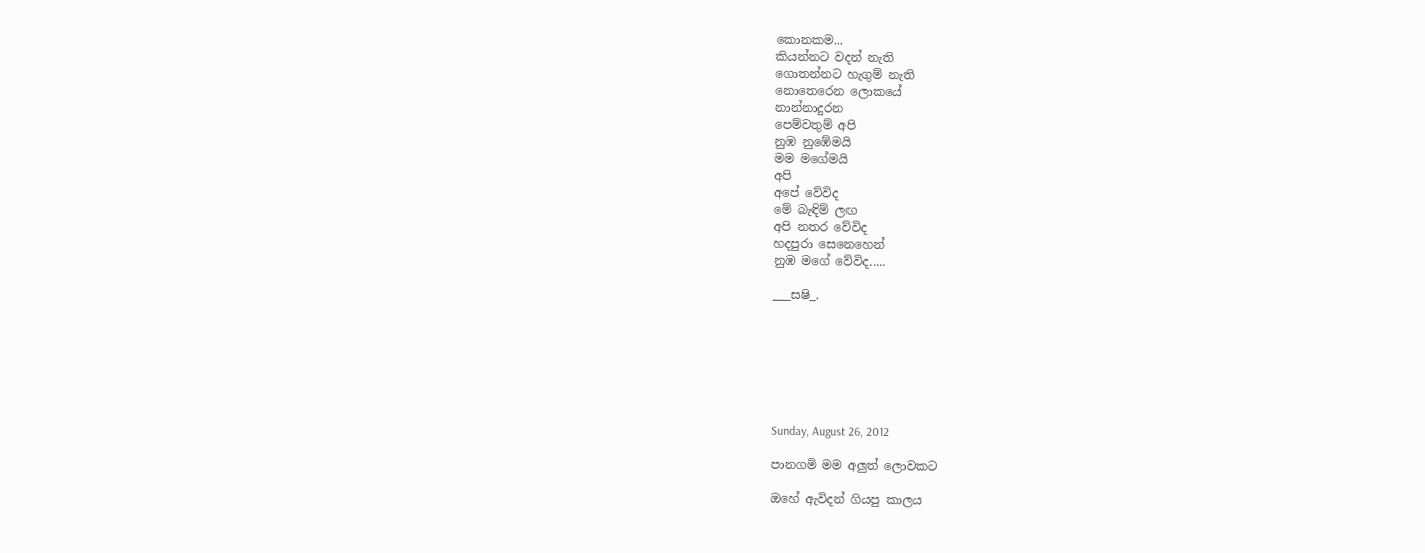කොනකම...
කියන්නට වදන් නැති
ගොතන්නට හැගුම් නැති
නොතෙරෙන ලොකයේ
නාන්නාදුරන
පෙම්වතුම් අපි
නුඹ නු‍ඹේමයි
මම මගේමයි
අපි
අපේ වේවිද
මේ බැඳිම් ලඟ
අපි නතර වේවිද
හදපුරා සෙනෙහෙන්
නුඹ මගේ වේවිද.....

___සෂි_.







Sunday, August 26, 2012

පානගමි මම අලුත් ලොවකට

ඔහේ ඇවිදන් ගියපු කාලය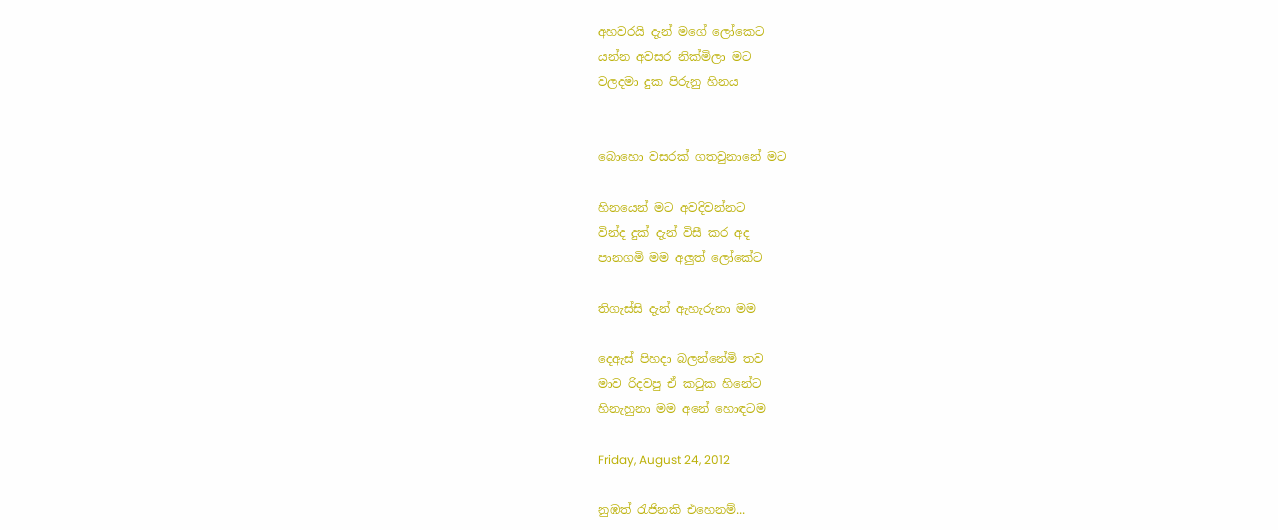අහවරයි දැන් මගේ ලෝකෙට
යන්න අවසර නික්මිලා මට
වලදමා දුක පිරුනු හිනය


බොහො වසරක් ගතවුනානේ මට

හිනයෙන් මට අවදිවන්නට
වින්ද දුක් දැන් විසී කර අද
පානගමි මම අලුත් ලෝකේට

තිගැස්සි දැන් ඇහැරුනා මම

දෙඇස් පිහදා බලන්නේමි තව
මාව රිදවපු ඒ කටුක හිනේට
හිනැහුනා මම අනේ හොඳටම

Friday, August 24, 2012

නුඹත් රැජිනකි එහෙනම්...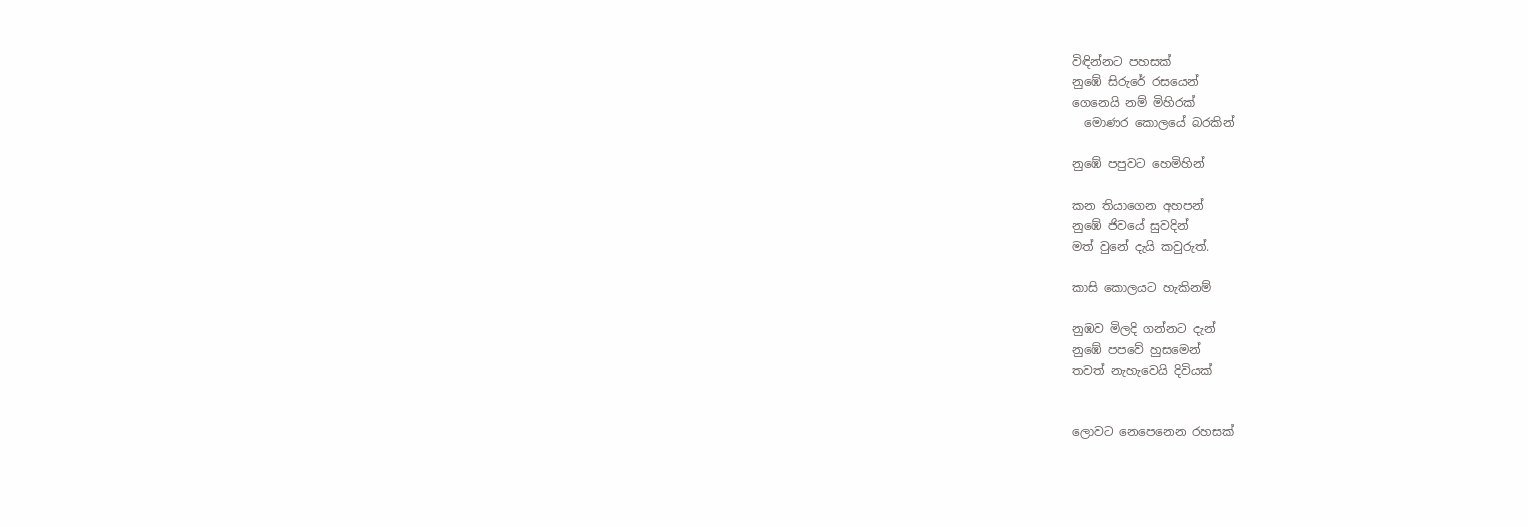විඳින්නට පහසක්
නුඹේ සිරුරේ රසයෙන්
ගෙනෙයි නම් මිහිරක්
  මොණර කොලයේ බරකින්

නුඹේ පපුවට හෙමිහින්

කන තියාගෙන අහපන්
නුඹේ ජිවයේ සුවදින්
මත් වුනේ දැයි කවුරුත්.

කාසි කොලයට හැකිනම්

නුඹව මිලදි ගන්නට දැන්
නුඹේ පපවේ හුසමෙන්
තවත් නැහැවෙයි දිවියක්


ලොවට නෙපෙනෙන රහසක්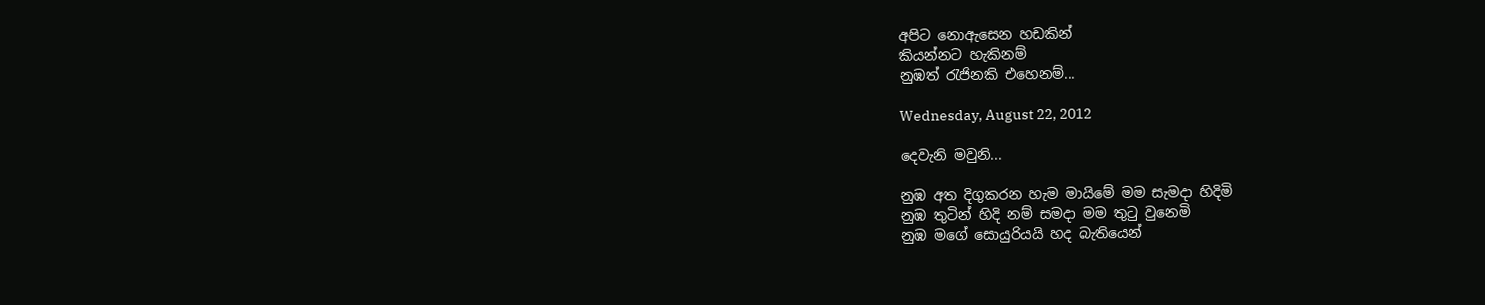අපිට නොඇසෙන හඩකින්
කියන්නට හැකිනම්
නුඹත් රැජිනකි එහෙනම්...

Wednesday, August 22, 2012

දෙවැනි මවුනි...

නුඹ අත දිගුකරන හැම මායිමේ මම සැමදා හිදිමි
නුඹ තුටින් හිදි නම් සමදා මම තුටු වුනෙමි
නුඹ මගේ සොයුරියයි හද බැතියෙන්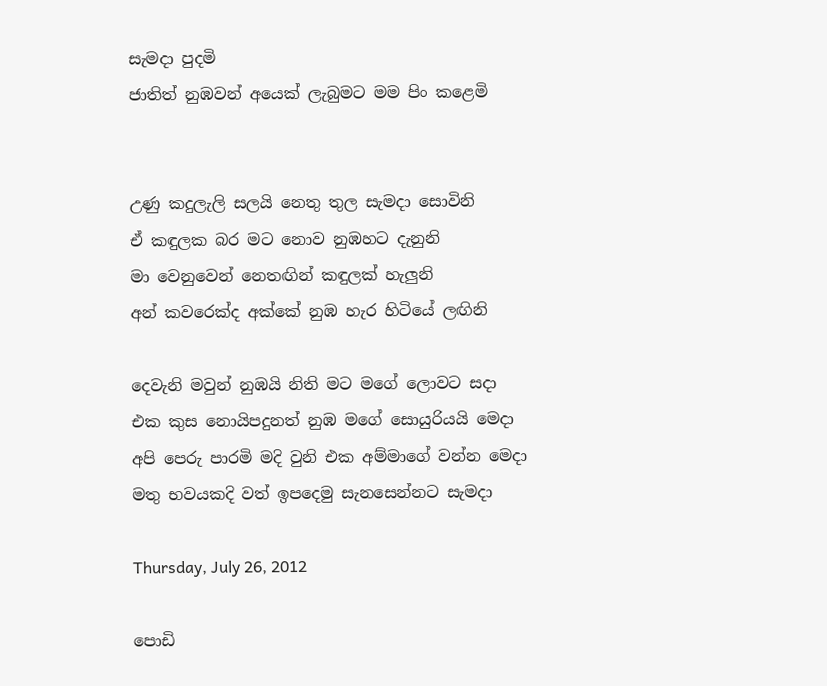සැමදා පුදමි
ජාතිත් නුඹවන් අයෙක් ලැබුමට මම පිං කළෙමි


උණු කදුලැලි සලයි නෙතු තුල සැමදා සොවිනි
ඒ කඳුලක බර මට නොව නුඹහට දැනුනි
මා වෙනුවෙන් නෙතඟින් කඳුලක් හැලුනි
අන් කවරෙක්ද අක්කේ නුඹ හැර හිටියේ ලඟිනි

දෙවැනි මවුන් නුඹයි නිති මට මගේ ලොවට සදා
එක කුස නොයිපදුනත් නුඹ මගේ සොයුරියයි මෙදා
අපි පෙරු පාරමි මදි වුනි එක අම්මාගේ වන්න මෙදා
මතු භවයකදි වත් ඉපදෙමු සැනසෙන්නට සැමදා

Thursday, July 26, 2012

පොඩි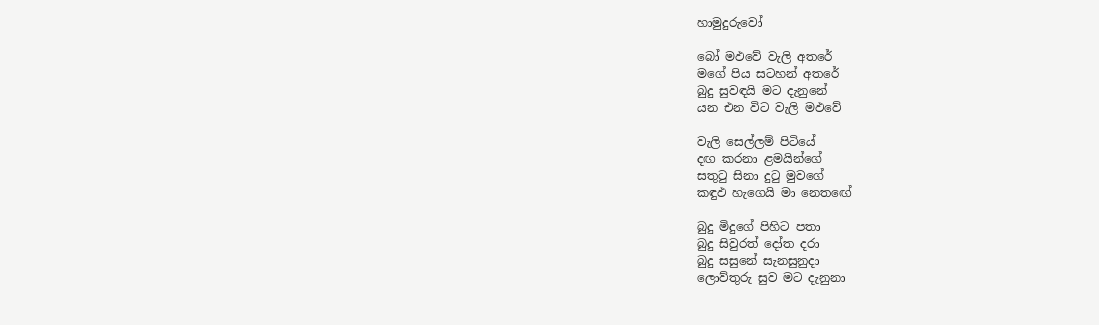හාමුදුරුවෝ

බෝ මඵවේ වැලි අතරේ
මගේ පිය සටහන් අතරේ
බුදු සුවඳයි මට දැනුනේ
යන එන විට වැලි මඵවේ

වැලි සෙල්ලම් පිටියේ
දඟ කරනා ළමයින්ගේ
සතුටු සිනා දුටු මුවගේ
කඳුඵ හැගෙයි මා නෙතඟේ

බුදු මිදුගේ පිහිට පතා
බුදු සිවුරත් දෝත දරා
බුදු සසුනේ සැනසුනුදා
ලොව්තුරු සුව මට දැනුනා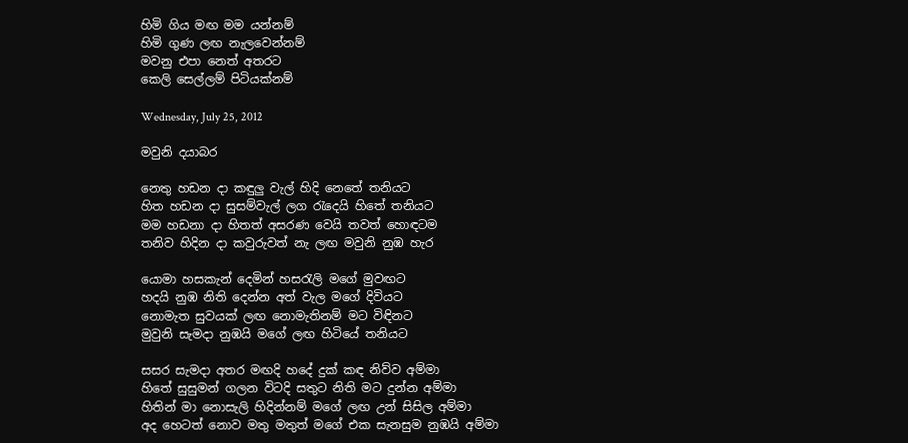හිමි ගිය මඟ මම යන්නම්
හිමි ගුණ ලඟ නැලවෙන්නම්
මවනු එපා නෙත් අතරට
කෙලි සෙල්ලම් පිටියක්නම්

Wednesday, July 25, 2012

මවුනි දයාබර

නෙතු හඩන දා කඳුලු වැල් හිදි නෙතේ තනියට
හිත හඩන දා සුසම්වැල් ලග රැදෙයි හිතේ තනියට
මම හඩනා දා හිතත් අසරණ වෙයි තවත් හොඳටම
තනිව හිදින දා කවුරුවත් නැ ලඟ මවුනි නුඹ හැර

යොමා හසකැන් දෙමින් හසරැලි මගේ මුවඟට
හදයි නුඹ නිති දෙන්න අත් වැල මගේ දිවියට
නොමැත සුවයක් ලඟ නොමැතිනම් මට විඳිනට
මුවුනි සැමදා නුඹයි මගේ ලඟ හිටියේ තනියට

සසර සැමදා අතර මඟදි හදේ දුක් කඳ නිව්ව අම්මා
හිතේ සුසුමන් ගලන විටදි සතුට නිති මට දුන්න අම්මා
හිතින් මා නොසැලි හිදින්නම් මගේ ලඟ උන් සිසිල අම්මා
අද හෙටත් නොව මතු මතුත් මගේ එක සැනසුම නුඹයි අම්මා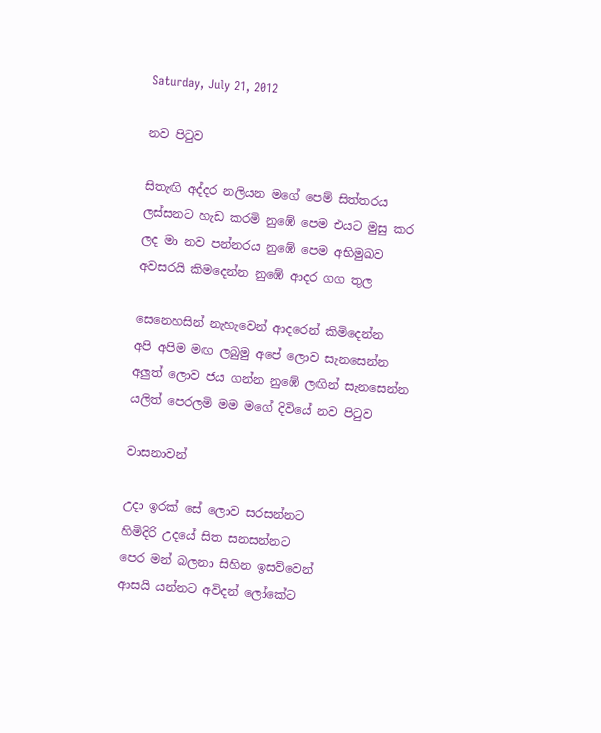Saturday, July 21, 2012

නව පිටුව

සිතැඟි අද්දර නලියන මගේ පෙම් සිත්තරය
ලස්සනට හැඩ කරමි නුඹේ පෙම එයට මුසු කර
ලද මා නව පන්නරය නුඹේ පෙම අභිමුඛව
අවසරයි කිමදෙන්න නුඹේ ආදර ගග තුල

සෙනෙහසින් නැහැවෙන් ආදරෙන් කිමිදෙන්න
අපි අපිම මඟ ලබුමු අපේ ලොව සැනසෙන්න
අලුත් ලොව ජය ගන්න නුඹේ ලඟින් සැනසෙන්න
යලිත් පෙරලමි මම මගේ දිවියේ නව පිටුව

වාසනාවන්

උදා ඉරක් සේ ලොව සරසන්නට
හිමිදිරි උදයේ සිත සනසන්නට
පෙර මන් බලනා සිහින ඉසව්වෙන්
ආසයි යන්නට අවිදන් ලෝකේට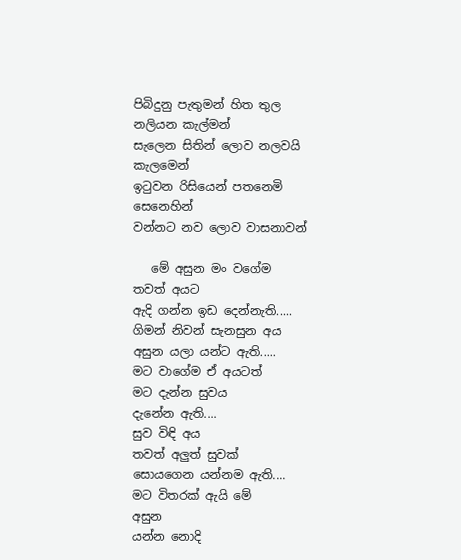පිබිදුනු පැතුමන් හිත තුල නලියන කැල්මන්
සැලෙන සිතින් ලොව නලවයි කැලමෙන්
ඉටුවන රිසියෙන් පතනෙමි සෙනෙහින්
වන්නට නව ලොව වාසනාවන්

   මේ අසුන මං වගේම
තවත් අයට
ඇදි ගන්න ඉඩ දෙන්නැති.....
ගිමන් නිවන් සැනසුන අය
අසුන යලා යන්ට ඇති.....
මට වාගේම ඒ අයටත්
මට දැන්න සුවය
දැනේන ඇති....
සුව විඳි අය
තවත් අලුත් සුවක්
සොයගෙන යන්නම ඇති....
මට විතරක් ඇයි මේ
අසුන
යන්න නොදි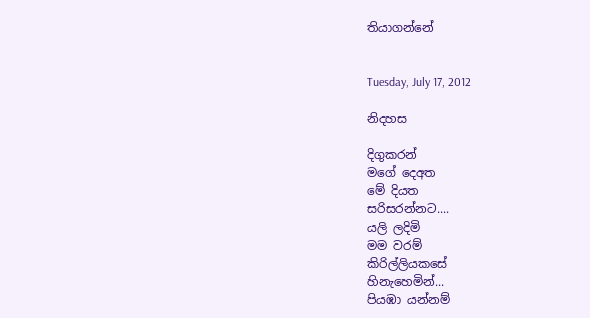තියාගන්නේ


Tuesday, July 17, 2012

නිදහස

දිගුකරන්
මගේ දෙඅත
මේ දියත
සරිසරන්නට....
යලි ලදිමි
මම වරම්
කිරිල්ලියකසේ
හිනැහෙමින්...
පියඹා යන්නම්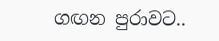ගඟන පුරාවට..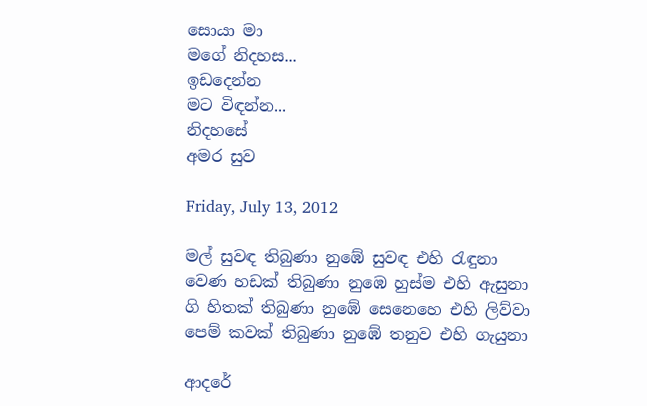සොයා මා
මගේ නිදහස...
ඉඩදෙන්න
මට විඳන්න...
නිදහසේ
අමර සුව

Friday, July 13, 2012

මල් සුවඳ තිබුණා නුඹේ සුවඳ එහි රැඳුනා
වෙණ හඩක් තිබුණා නුඹෙ හුස්ම එහි ඇසුනා
ගි හිතක් තිබුණා නුඹේ සෙනෙහෙ එහි ලිව්වා
පෙම් කවක් තිබුණා නුඹේ තනුව එහි ගැයුනා

ආදරේ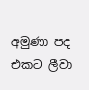අමුණා පද එකට ලීවා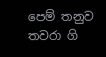පෙම් තනුව තවරා ගි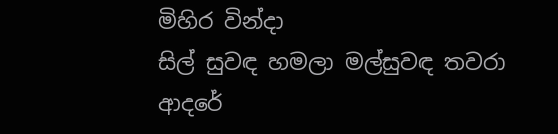මිහිර වින්දා
සිල් සුවඳ හමලා මල්සුවඳ තවරා
ආදරේ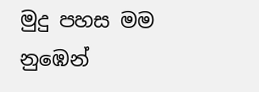මුදු පහස මම නුඹෙන්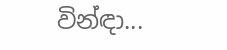වින්ඳා...